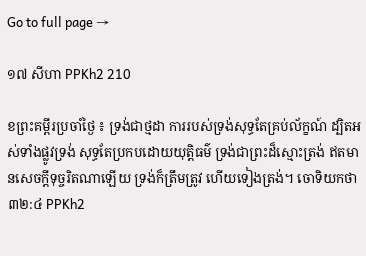Go to full page →

១៧ សីហា PPKh2 210

ខព្រះគម្ពីរប្រចាំថ្ងៃ ៖ ទ្រង់ជាថ្មដា ការរបស់ទ្រង់សុទ្ធតែគ្រប់ល័ក្ខណ៍ ដ្បិតអស់ទាំងផ្លូវទ្រង់ សុទ្ធតែប្រកបដោយយុត្តិធម៌ ទ្រង់ជាព្រះដ៏ស្មោះត្រង់ ឥតមានសេចក្តីទុច្ចរិតណាឡើយ ទ្រង់ក៏ត្រឹមត្រូវ ហើយទៀងត្រង់។ ចោទិយកថា ៣២:៤ PPKh2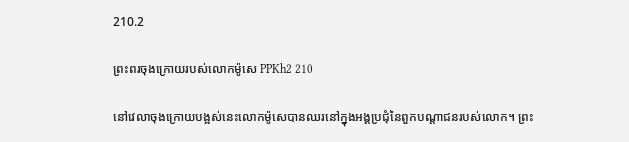210.2

ព្រះពរចុងក្រោយរបស់លោកម៉ូសេ PPKh2 210

នៅវេលាចុងក្រោយបង្អស់នេះលោកម៉ូសេបានឈរនៅក្នុងអង្គប្រជុំនៃពួកបណ្តាជនរបស់លោក។ ព្រះ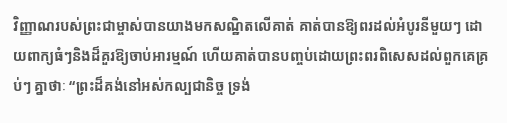វិញ្ញាណរបស់ព្រះជាម្ចាស់បានយាងមកសណ្ឋិតលើគាត់ គាត់បានឱ្យពរដល់អំបូរនីមួយៗ ដោយពាក្យធំៗនិងដ៏គួរឱ្យចាប់អារម្មណ៍ ហើយគាត់បានបញ្ចប់ដោយព្រះពរពិសេសដល់ពួកគេគ្រប់ៗ គ្នាថាៈ “ព្រះដ៏គង់នៅអស់កល្បជានិច្ច ទ្រង់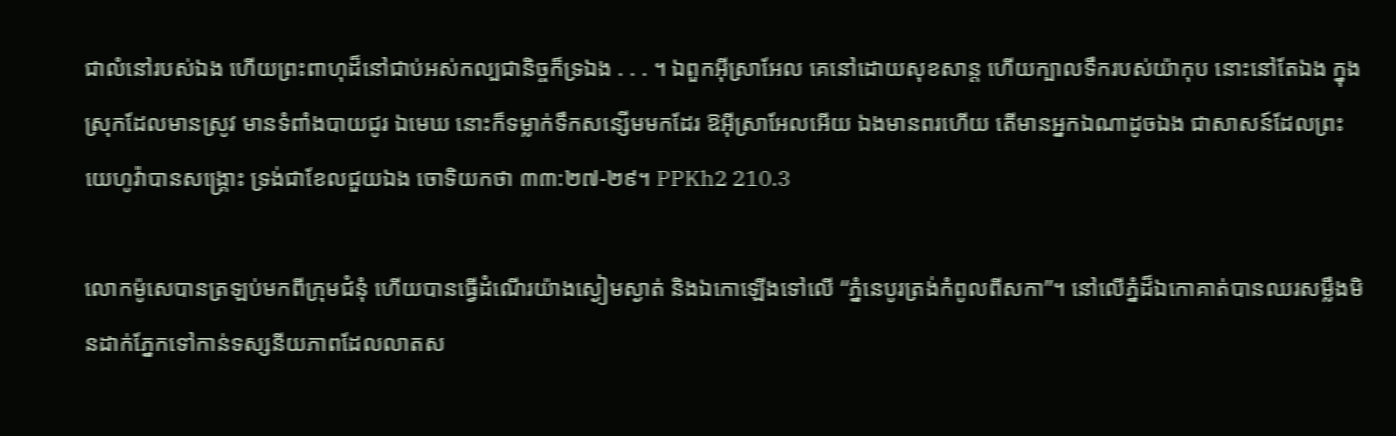ជាលំនៅរបស់ឯង ហើយព្រះពាហុដ៏នៅជាប់អស់កល្បជានិច្ចក៏ទ្រឯង . . . ។ ឯពួកអ៊ីស្រាអែល គេនៅដោយសុខសាន្ត ហើយក្បាលទឹករបស់យ៉ាកុប នោះនៅតែឯង ក្នុងស្រុកដែលមានស្រូវ មានទំពាំងបាយជូរ ឯមេឃ នោះក៏ទម្លាក់ទឹកសន្សើមមកដែរ ឱអ៊ីស្រាអែលអើយ ឯងមានពរហើយ តើមានអ្នកឯណាដូចឯង ជាសាសន៍ដែលព្រះយេហូវ៉ាបានសង្គ្រោះ ទ្រង់ជាខែលជួយឯង ចោទិយកថា ៣៣:២៧-២៩។ PPKh2 210.3

លោកម៉ូសេបានត្រឡប់មកពីក្រុមជំនុំ ហើយបានធ្វើដំណើរយ៉ាងស្ងៀមស្ងាត់ និងឯកោឡើងទៅលើ “ភ្នំនេបូរត្រង់កំពូលពីសកា”។ នៅលើភ្នំដ៏ឯកោគាត់បានឈរសម្លឹងមិនដាក់ភ្នែកទៅកាន់ទស្សនីយភាពដែលលាតស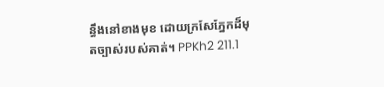ន្ធឹងនៅខាងមុខ ដោយក្រសែភ្នែកដ៏មុតច្បាស់របស់គាត់។ PPKh2 211.1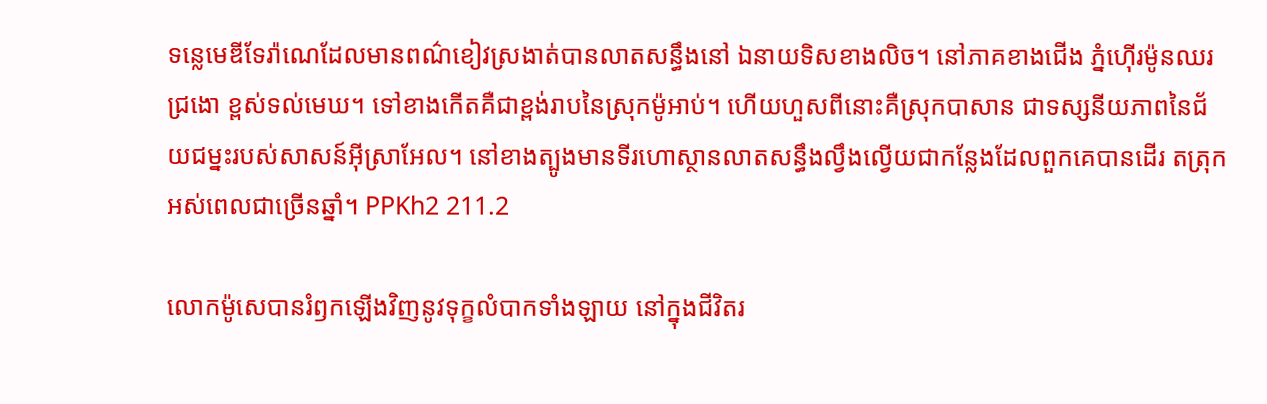ទន្លេមេឌីទែរ៉ាណេដែលមានពណ៌ខៀវស្រងាត់បានលាតសន្ធឹងនៅ ឯនាយទិសខាងលិច។ នៅភាគខាងជើង ភ្នំហ៊ើរម៉ូនឈរជ្រងោ ខ្ពស់ទល់មេឃ។ ទៅខាងកើតគឺជាខ្ពង់រាបនៃស្រុកម៉ូអាប់។ ហើយហួសពីនោះគឺស្រុកបាសាន ជាទស្សនីយភាពនៃជ័យជម្នះរបស់សាសន៍អ៊ីស្រាអែល។ នៅខាងត្បូងមានទីរហោស្ថានលាតសន្ធឹងល្វឹងល្វើយជាកន្លែងដែលពួកគេបានដើរ តត្រុកអស់ពេលជាច្រើនឆ្នាំ។ PPKh2 211.2

លោកម៉ូសេបានរំឭកឡើងវិញនូវទុក្ខលំបាកទាំងឡាយ នៅក្នុងជីវិតរ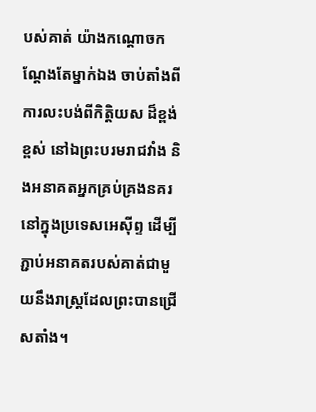បស់គាត់ យ៉ាងកណ្តោចកណ្តែងតែម្នាក់ឯង ចាប់តាំងពីការលះបង់ពីកិត្តិយស ដ៏ខ្ពង់ខ្ពស់ នៅឯព្រះបរមរាជវាំង និងអនាគតអ្នកគ្រប់គ្រងនគរ នៅក្នុងប្រទេសអេស៊ីព្ទ ដើម្បីភ្ជាប់អនាគតរបស់គាត់ជាមួយនឹងរាស្រ្តដែលព្រះបានជ្រើសតាំង។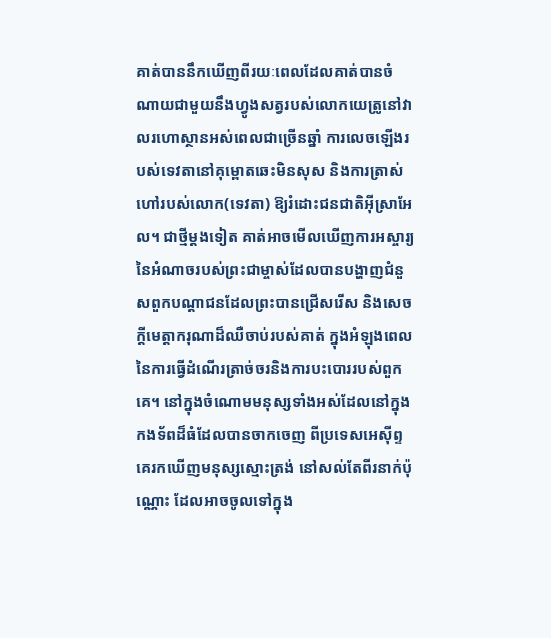គាត់បាននឹកឃើញពីរយៈពេលដែលគាត់បានចំណាយជាមួយនឹងហ្វូងសត្វរបស់លោកយេត្រូនៅវាលរហោស្ថានអស់ពេលជាច្រើនឆ្នាំ ការលេចឡើងរបស់ទេវតានៅគុម្ពោតឆេះមិនសុស និងការត្រាស់ហៅរបស់លោក(ទេវតា) ឱ្យរំដោះជនជាតិអ៊ីស្រាអែល។ ជាថ្មីម្តងទៀត គាត់អាចមើលឃើញការអស្ចារ្យនៃអំណាចរបស់ព្រះជាម្ចាស់ដែលបានបង្ហាញជំនួសពួកបណ្តាជនដែលព្រះបានជ្រើសរើស និងសេចក្ដីមេត្តាករុណាដ៏ឈឺចាប់របស់គាត់ ក្នុងអំឡុងពេលនៃការធ្វើដំណើរត្រាច់ចរនិងការបះបោររបស់ពួកគេ។ នៅក្នុងចំណោមមនុស្សទាំងអស់ដែលនៅក្នុងកងទ័ពដ៏ធំដែលបានចាកចេញ ពីប្រទេសអេស៊ីព្ទ គេរកឃើញមនុស្សស្មោះត្រង់ នៅសល់តែពីរនាក់ប៉ុណ្ណោះ ដែលអាចចូលទៅក្នុង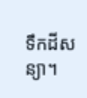ទឹកដីសន្យា។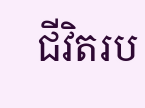ជីវិតរប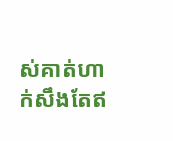ស់គាត់ហាក់សឹងតែឥ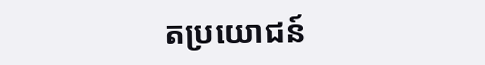តប្រយោជន៍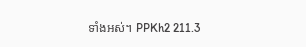ទាំងអស់។ PPKh2 211.3